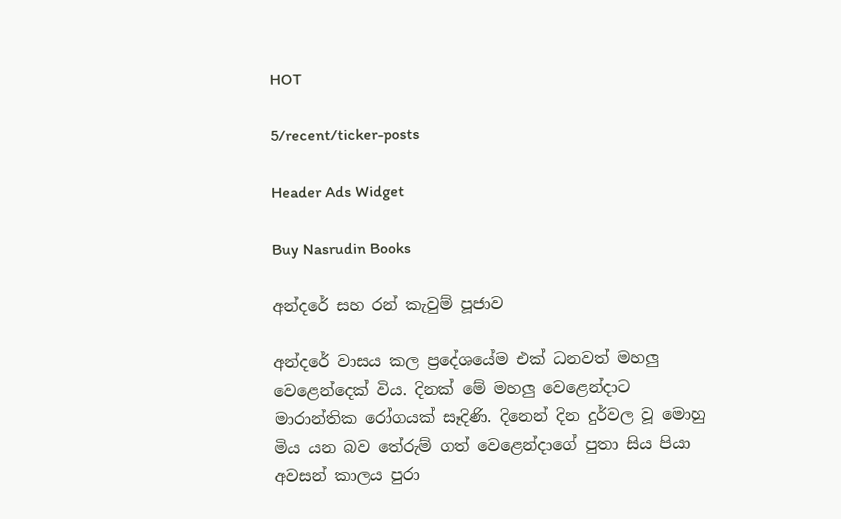HOT

5/recent/ticker-posts

Header Ads Widget

Buy Nasrudin Books

අන්දරේ සහ රන් කැවුම් පූජාව

අන්දරේ වාසය කල ප්‍රදේශයේම එක් ධනවත් මහලු වෙළෙන්දෙක් විය. දිනක් මේ මහලු වෙළෙන්දාට මාරාන්තික රෝගයක් සෑදිණි. දිනෙන් දින දුර්වල වූ මොහු මිය යන බව තේරුම් ගත් වෙළෙන්දාගේ පුතා සිය පියා අවසන් කාලය පුරා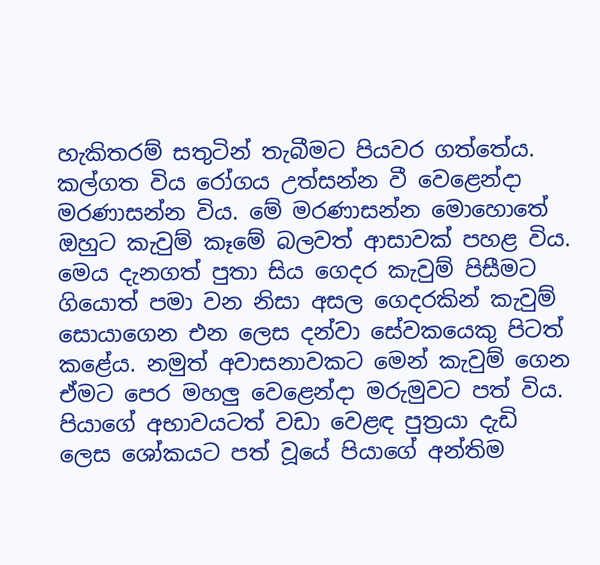හැකිතරම් සතුටින් තැබීමට පියවර ගත්තේය. කල්ගත විය රෝගය උත්සන්න වී වෙළෙන්දා මරණාසන්න විය. මේ මරණාසන්න මොහොතේ ඔහුට කැවුම් කෑමේ බලවත් ආසාවක් පහළ විය. මෙය දැනගත් පුතා සිය ගෙදර කැවුම් පිසීමට ගියොත් පමා වන නිසා අසල ගෙදරකින් කැවුම් සොයාගෙන එන ලෙස දන්වා සේවකයෙකු පිටත් කළේය. නමුත් අවාසනාවකට මෙන් කැවුම් ගෙන ඒමට පෙර මහලු වෙළෙන්දා මරුමුවට පත් විය. පියාගේ අභාවයටත් වඩා වෙළඳ පුත්‍රයා දැඩි ලෙස ශෝකයට පත් වූයේ පියාගේ අන්තිම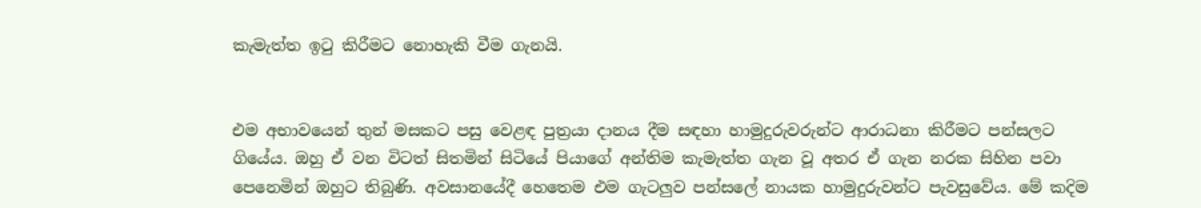කැමැත්ත ඉ‍ටු කිරීමට නොහැකි වීම ගැනයි.


එම අභාවයෙන් තුන් මසකට පසු වෙළඳ පුත්‍රයා දානය දීම සඳහා හාමුදුරුවරුන්ට ආරාධනා කිරීමට පන්සලට ගියේය. ඔහු ඒ වන විටත් සිතමින් සිටියේ පියාගේ අන්තිම කැමැත්ත ගැන වූ අතර ඒ ගැන නරක සිහින පවා පෙනෙමින් ඔහුට තිබුණි. අවසානයේදී හෙතෙම එම ගැටලුව පන්සලේ නායක හාමුදුරුවන්ට පැවසුවේය. මේ කදිම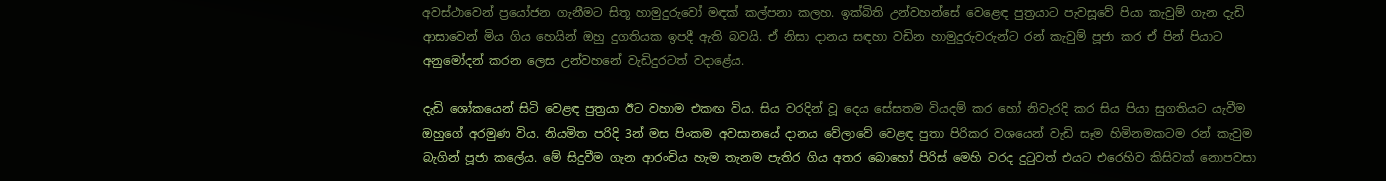අවස්ථාවෙන් ප්‍රයෝජන ගැනීමට සිතූ හාමුදුරුවෝ මඳක් කල්පනා කලහ. ඉක්බිති උන්වහන්සේ වෙළෙඳ පුත්‍රයාට පැවසූවේ පියා කැවුම් ගැන දැඩි ආසාවෙන් මිය ගිය හෙයින් ඔහු දුගතියක ඉපදී ඇති බවයි. ඒ නිසා දානය සඳහා වඩින හාමුදුරුවරුන්ට රන් කැවුම් පූජා කර ඒ පින් පියාට අනුමෝදන් කරන ලෙස උන්වහනේ වැඩිදුරටත් වදාළේය.

දැඩි ශෝකයෙන් සිටි වෙළඳ පුත්‍රයා ඊට වහාම එකඟ විය. සිය වරදින් වූ දෙය සේසතම වියදම් කර හෝ නිවැරදි කර සිය පියා සුගතියට යැවීම ඔහුගේ අරමුණ විය. නියමිත පරිදි 3න් මස පිංකම අවසානයේ දානය වේලාවේ වෙළඳ පුතා පිරිකර වශයෙන් වැඩි සෑම හිමිනමකටම රන් කැවුම බැගින් පූජා කලේය. මේ සිදුවීම ගැන ආරංචිය හැම තැනම පැතිර ගිය අතර බොහෝ පිරිස් මෙහි වරද දු‍ටුවත් එයට එරෙහිව කිසිවක් නොපවසා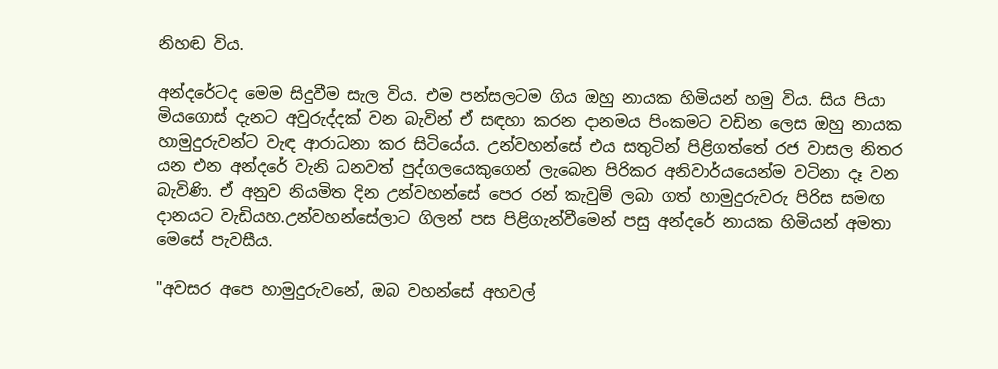නිහඬ විය.

අන්දරේටද මෙම සිදුවීම සැල විය. එම පන්සලටම ගිය ඔහු නායක හිමියන් හමු විය. සිය පියා මියගොස් දැනට අවුරුද්දක් වන බැවින් ඒ සඳහා කරන දානමය පිංකමට වඩින ලෙස ඔහු නායක හාමුදුරුවන්ට වැඳ ආරාධනා කර සිටියේය. උන්වහන්සේ එය සතුටින් පිළිගත්තේ රජ වාසල නිතර යන එන අන්දරේ වැනි ධනවත් පුද්ගලයෙකුගෙන් ලැබෙන පිරිකර අනිවාර්යයෙන්ම වටිනා දෑ වන බැවිණි. ඒ අනුව නියමිත දින උන්වහන්සේ පෙර රන් කැවුම් ලබා ගත් හාමුදුරුවරු පිරිස සමඟ දානයට වැඩියහ.උන්වහන්සේලාට ගිලන් පස පිළිගැන්වීමෙන් පසු අන්දරේ නායක හිමියන් අමතා මෙසේ පැවසීය.

"අවසර අපෙ හාමුදුරුවනේ, ඔබ වහන්සේ අහවල්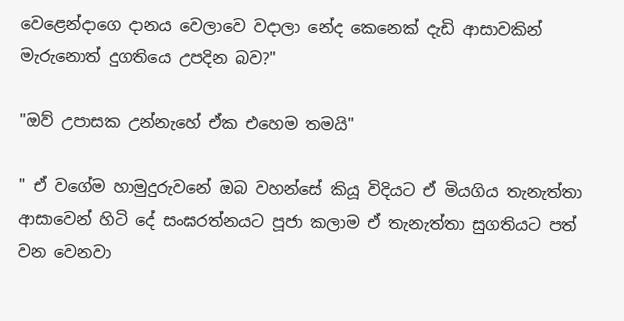වෙළෙන්දාගෙ දානය වෙලාවෙ වදාලා නේද කෙනෙක් දැඩි ආසාවකින් මැරුනොත් දුගතියෙ උපදින බව?"

"ඔව් උපාසක උන්නැහේ ඒක එහෙම තමයි"

" ඒ වගේම හාමුදුරුවනේ ඔබ වහන්සේ කියූ විදියට ඒ මියගිය තැනැත්තා ආසාවෙන් හිටි දේ සංඝරත්නයට පූජා කලාම ඒ තැනැත්තා සුගතියට පත් වන වෙනවා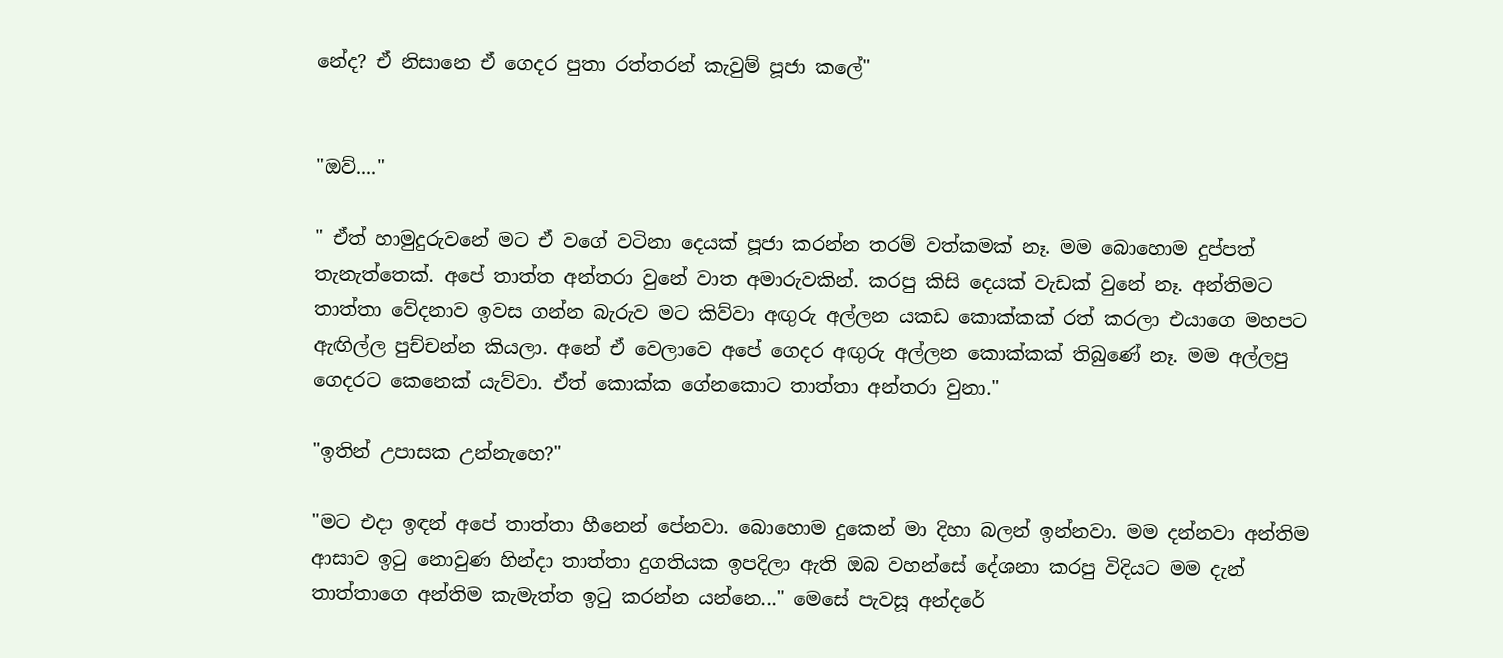නේද? ඒ නිසානෙ ඒ ගෙදර පුතා රත්තරන් කැවුම් පූජා කලේ"


"ඔව්...."

" ඒත් හාමුදුරුවනේ මට ඒ වගේ වටිනා දෙයක් පූජා කරන්න තරම් වත්කමක් නෑ. මම බොහොම දුප්පත් තැනැත්තෙක්. අපේ තාත්ත අන්තරා වුනේ වාත අමාරුවකින්. කරපු කිසි දෙයක් වැඩක් වුනේ නෑ. අන්තිමට තාත්තා වේදනාව ඉවස ගන්න බැරුව මට කිව්වා අඟුරු අල්ලන යකඩ කොක්කක් රත් කරලා එයාගෙ මහපට ඇඟිල්ල පුච්චන්න කියලා. අනේ ඒ වෙලාවෙ අපේ ගෙදර අඟුරු අල්ලන කොක්කක් තිබුණේ නෑ. මම අල්ලපු ගෙදරට කෙනෙක් යැව්වා. ඒත් කොක්ක ගේනකොට තාත්තා අන්තරා වුනා."

"ඉතින් උපාසක උන්නැහෙ?"

"මට එදා ඉඳන් අපේ තාත්තා හීනෙන් පේනවා. බොහොම දුකෙන් මා දිහා බලන් ඉන්නවා. මම දන්නවා අන්තිම ආසාව ඉ‍ටු නොවුණ හින්දා තාත්තා දුගතියක ඉපදිලා ඇති ඔබ වහන්සේ දේශනා කරපු විදියට මම දැන් තාත්තාගෙ අන්තිම කැමැත්ත ඉ‍ටු කරන්න යන්නෙ..." මෙසේ පැවසූ අන්දරේ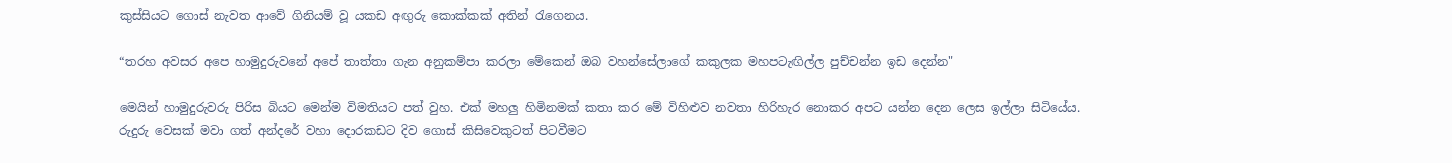කුස්සියට ගොස් නැවත ආවේ ගිනියම් වූ යකඩ අඟුරු කොක්කක් අතින් ‍රැගෙනය.

“තරහ අවසර අපෙ හාමුදුරුවනේ අපේ තාත්තා ගැන අනුකම්පා කරලා මේකෙන් ඔබ වහන්සේලාගේ කකුලක මහපටැඟිල්ල පුච්චන්න ඉඩ දෙන්න"

මෙයින් හාමුදුරුවරු පිරිස බියට මෙන්ම විමතියට පත් වුහ. එක් මහලු හිමිනමක් කතා කර මේ විහිළුව නවතා හිරිහැර නොකර අපට යන්න දෙන ලෙස ඉල්ලා සිටියේය. රුදුරු වෙසක් මවා ගත් අන්දරේ වහා දොරකඩට දිව ගොස් කිසිවෙකුටත් පිටවීමට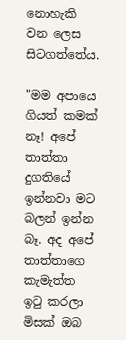නොහැකි වන ලෙස සිටගත්තේය.

"මම අපායෙ ගියත් කමක් නෑ! අපේ තාත්තා දුගතියේ ඉන්නවා මට බලන් ඉන්න බෑ. අද අපේ තාත්තාගෙ කැමැත්ත ඉටු කරලා මිසක් ඔබ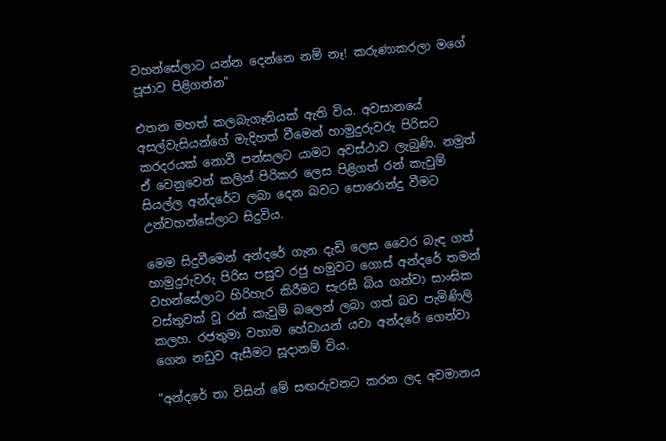වහන්සේලාට යන්න දෙන්නෙ නම් නෑ! කරුණාකරලා මගේ පූජාව පිළිගන්න"

එතන මහත් කලබැගෑනියක් ඇති විය. අවසානයේ අසල්වැසියන්ගේ මැදිහත් වීමෙන් හාමුදුරුවරු පිරිසට කරදරයක් නොවී පන්සලට යාමට අවස්ථාව ලැබුණි. නමුත් ඒ වෙනුවෙන් කලින් පිරිකර ලෙස පිළිගත් රන් කැවුම් සියල්ල අන්දරේට ලබා දෙන බවට පොරොන්දු වීමට උන්වහන්සේලාට සිදුවිය.

මෙම සිදුවීමෙන් අන්දරේ ගැන දැඩි ලෙස වෛර බැඳ ගත් හාමුදුරුවරු පිරිස පසුව රජු හමුවට ගොස් අන්දරේ තමන් වහන්සේලාට හිරිහැර කිරීමට සැරසී බිය ගන්වා සාංඝික වස්තුවක් වූ රන් කැවුම් බලෙන් ලබා ගත් බව පැමිණිලි කලහ. රජතුමා වහාම හේවායන් යවා අන්දරේ ගෙන්වා ගෙන නඩුව ඇසීමට සූදානම් විය.

"අන්දරේ තා විසින් මේ සඟරුවනට කරන ලද අවමානය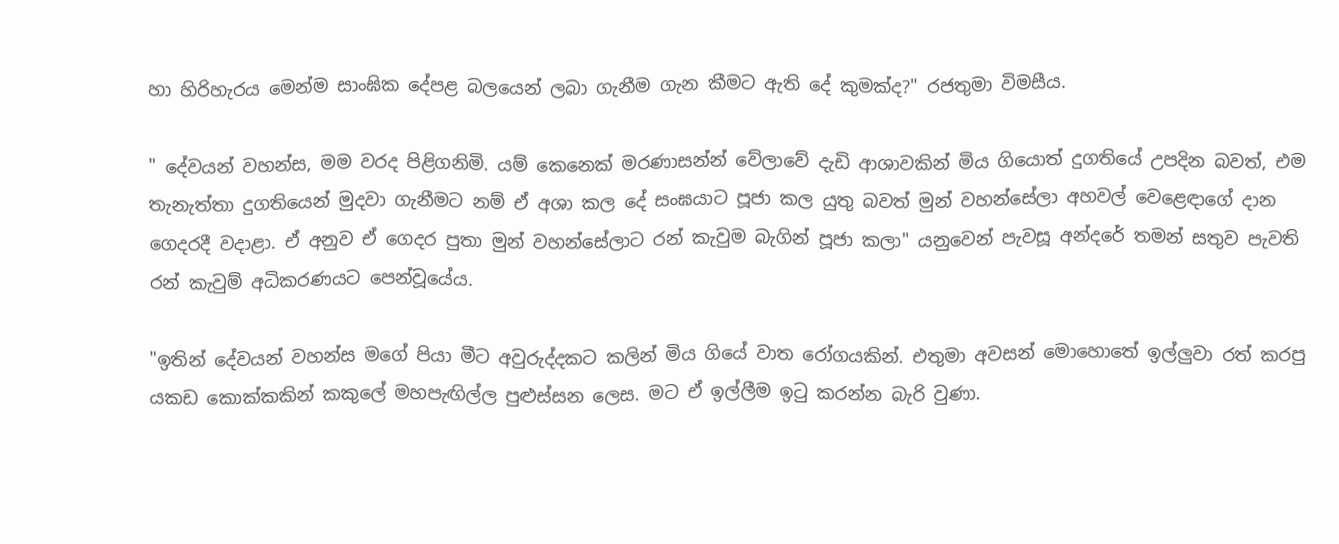හා හිරිහැරය මෙන්ම සාංඝික දේපළ බලයෙන් ලබා ගැනීම ගැන කීමට ඇති දේ කුමක්ද?" රජතුමා විමසීය.

" දේවයන් වහන්ස, මම වරද පිළිගනිමි. යම් කෙනෙක් මරණාසන්න් වේලාවේ දැඩි ආශාවකින් මිය ගියොත් දුගතියේ උපදින බවත්, එම තැනැත්තා දුගතියෙන් මුදවා ගැනීමට නම් ඒ අශා කල දේ සංඝයාට පූජා කල යුතු බවත් මුන් වහන්සේලා අහවල් වෙළෙඳාගේ දාන ගෙදරදී වදාළා. ඒ අනුව ඒ ගෙදර පුතා මුන් වහන්සේලාට රන් කැවුම බැගින් පූජා කලා" යනුවෙන් පැවසූ අන්දරේ තමන් සතුව පැවති රන් කැවුම් අධිකරණයට පෙන්වූයේය.

"ඉතින් දේවයන් වහන්ස මගේ පියා මීට අවුරුද්දකට කලින් මිය ගියේ වාත රෝගයකින්. එතුමා අවසන් මොහොතේ ඉල්ලුවා රත් කරපු යකඩ කොක්කකින් කකුලේ මහපැඟිල්ල පුළුස්සන ලෙස. මට ඒ ඉල්ලීම ඉ‍ටු කරන්න බැරි වුණා.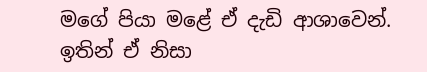මගේ පියා මළේ ඒ දැඩි ආශාවෙන්. ඉතින් ඒ නිසා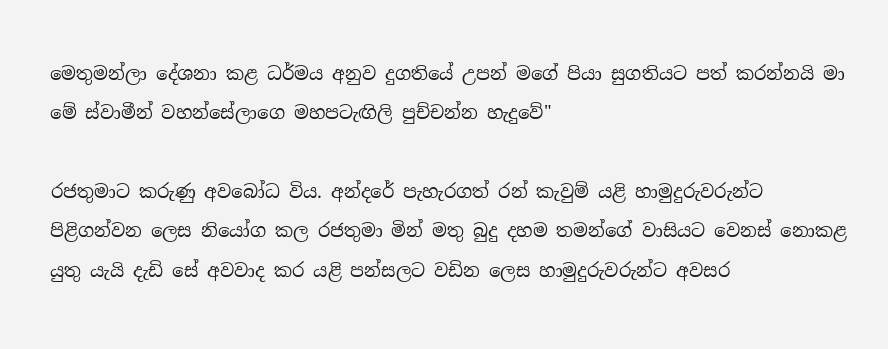මෙතුමන්ලා දේශනා කළ ධර්මය අනුව දුගතියේ උපන් මගේ පියා සුගතියට පත් කරන්නයි මා මේ ස්වාමීන් වහන්සේලාගෙ මහපටැඟිලි පුච්චන්න හැදුවේ"

රජතුමාට කරුණු අවබෝධ විය. අන්දරේ පැහැරගත් රන් කැවුම් යළි හාමුදුරුවරුන්ට පිළිගන්වන ලෙස නියෝග කල රජතුමා මින් මතු බුදු දහම තමන්ගේ වාසියට වෙනස් නොකළ යුතු යැයි දැඩි සේ අවවාද කර යළි පන්සලට වඩින ලෙස හාමුදුරුවරුන්ට අවසර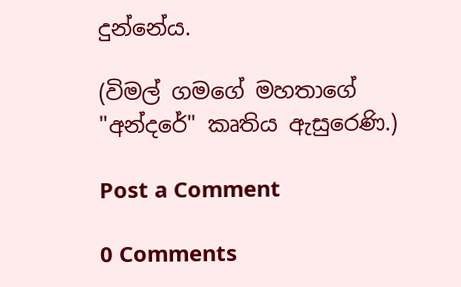දුන්නේය.

(විමල් ගමගේ මහතාගේ "අන්දරේ" කෘතිය ඇසුරෙණි.)

Post a Comment

0 Comments